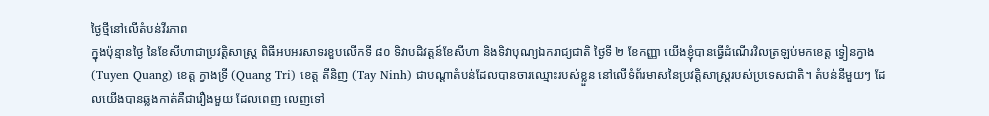ថ្ងៃថ្មីនៅលើតំបន់វីរភាព
ក្នុងប៉ុន្មានថ្ងៃ នៃខែសីហាជាប្រវត្តិសាស្ត្រ ពិធីអបអរសាទរខួបលើកទី ៨០ ទិវាបដិវត្តន៍ខែសីហា និងទិវាបុណ្យឯករាជ្យជាតិ ថ្ងៃទី ២ ខែកញ្ញា យើងខ្ញុំបានធ្វើដំណើរវិលត្រឡប់មកខេត្ត ទ្វៀនក្វាង (Tuyen Quang) ខេត្ត ក្វាងទ្រី (Quang Tri) ខេត្ត តីនិញ (Tay Ninh) ជាបណ្ដាតំបន់ដែលបានចារឈ្មោះរបស់ខ្លួន នៅលើទំព័រមាសនៃប្រវត្តិសាស្ត្ររបស់ប្រទេសជាតិ។ តំបន់នីមួយៗ ដែលយើងបានឆ្លងកាត់គឺជារឿងមួយ ដែលពេញ លេញទៅ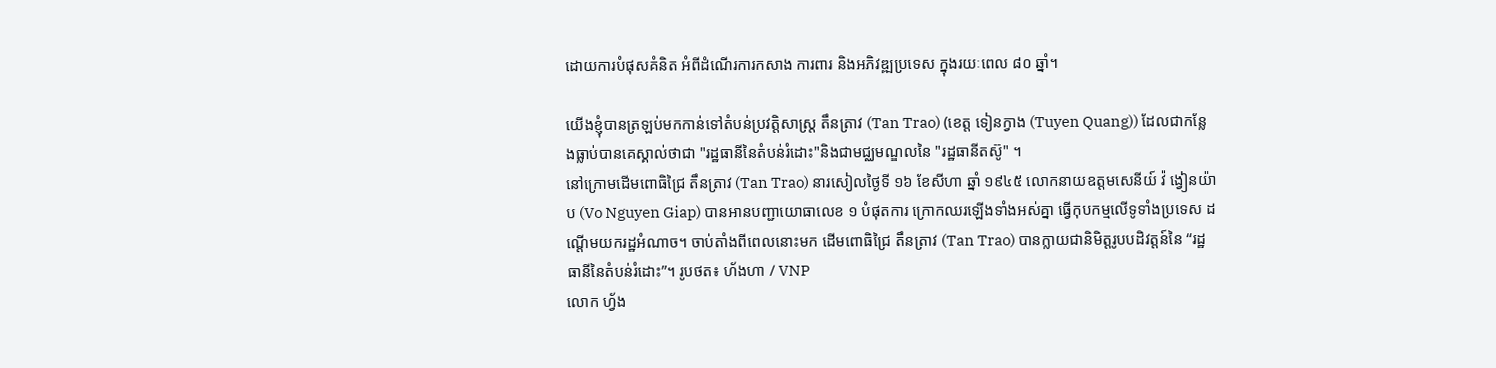ដោយការបំផុសគំនិត អំពីដំណើរការកសាង ការពារ និងអភិវឌ្ឍប្រទេស ក្នុងរយៈពេល ៨០ ឆ្នាំ។

យើងខ្ញុំបានត្រឡប់មកកាន់ទៅតំបន់ប្រវត្តិសាស្ត្រ តឹនត្រាវ (Tan Trao) (ខេត្ត ទៀនក្វាង (Tuyen Quang)) ដែលជាកន្លែងធ្លាប់បានគេស្គាល់ថាជា "រដ្ឋធានីនៃតំបន់រំដោះ"និងជាមជ្ឈមណ្ឌលនៃ "រដ្ឋធានីតស៊ូ" ។
នៅក្រោមដើមពោធិជ្រៃ តឹនត្រាវ (Tan Trao) នារសៀលថ្ងៃទី ១៦ ខែសីហា ឆ្នាំ ១៩៤៥ លោកនាយឧត្តមសេនីយ៍ វ៉ ង្វៀនយ៉ាប (Vo Nguyen Giap) បានអានបញ្ជាយោធាលេខ ១ បំផុតការ ក្រោកឈរឡើងទាំងអស់គ្នា ធ្វើកុបកម្មលើទូទាំងប្រទេស ដណ្តើមយករដ្ឋអំណាច។ ចាប់តាំងពីពេលនោះមក ដើមពោធិជ្រៃ តឹនត្រាវ (Tan Trao) បានក្លាយជានិមិត្តរូបបដិវត្តន៍នៃ “រដ្ឋធានីនៃតំបន់រំដោះ”។ រូបថត៖ ហ័ងហា / VNP
លោក ហ្វ័ង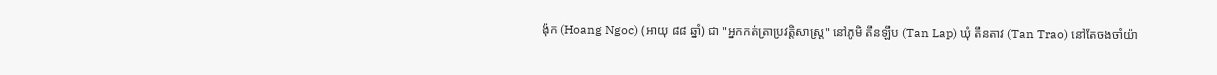ង៉ុក (Hoang Ngoc) (អាយុ ៨៨ ឆ្នាំ) ជា "អ្នកកត់ត្រាប្រវត្តិសាស្ត្រ" នៅភូមិ តឹនឡឹប (Tan Lap) ឃុំ តឹនតាវ (Tan Trao) នៅតែចងចាំយ៉ា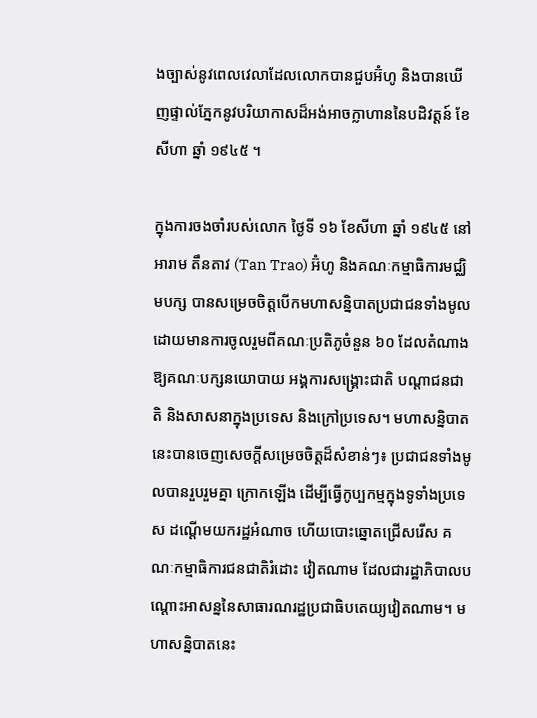ងច្បាស់នូវពេលវេលាដែលលោកបានជួបអ៊ំហូ និងបានឃើញផ្ទាល់ភ្នែកនូវបរិយាកាសដ៏អង់អាចក្លាហាននៃបដិវត្តន៍ ខែសីហា ឆ្នាំ ១៩៤៥ ។

ក្នុងការចងចាំរបស់លោក ថ្ងៃទី ១៦ ខែសីហា ឆ្នាំ ១៩៤៥ នៅអារាម តឹនតាវ (Tan Trao) អ៊ំហូ និងគណៈកម្មាធិការមជ្ឈិមបក្ស បានសម្រេចចិត្តបើកមហាសន្និបាតប្រជាជនទាំងមូល ដោយមានការចូលរួមពីគណៈប្រតិភូចំនួន ៦០ ដែលតំណាងឱ្យគណៈបក្សនយោបាយ អង្គការសង្រ្គោះជាតិ បណ្តាជនជាតិ និងសាសនាក្នុងប្រទេស និងក្រៅប្រទេស។ មហាសន្និបាតនេះបានចេញសេចក្តីសម្រេចចិត្តដ៏សំខាន់ៗ៖ ប្រជាជនទាំងមូលបានរួបរួមគ្នា ក្រោកឡើង ដើម្បីធ្វើកូប្បកម្មក្នុងទូទាំងប្រទេស ដណ្ដើមយករដ្ឋអំណាច ហើយបោះឆ្នោតជ្រើសរើស គណៈកម្មាធិការជនជាតិរំដោះ វៀតណាម ដែលជារដ្ឋាភិបាលបណ្ដោះអាសន្ននៃសាធារណរដ្ឋប្រជាធិបតេយ្យវៀតណាម។ មហាសន្និបាតនេះ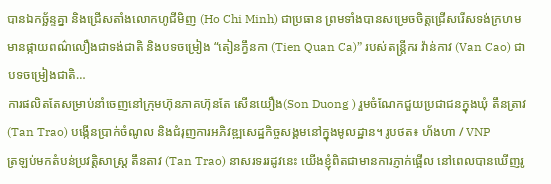បានឯកច្ឆ័ន្ទគ្នា និងជ្រើសតាំងលោកហូជីមិញ (Ho Chi Minh) ជាប្រធាន ព្រមទាំងបានសម្រេចចិត្តជ្រើសរើសទង់ក្រហមមានផ្កាយពណ៌លឿងជាទង់ជាតិ និងបទចម្រៀង “តៀនក្វឹនកា (Tien Quan Ca)” របស់តន្ត្រីករ វ៉ាន់កាវ (Van Cao) ជាបទចម្រៀងជាតិ…
ការផលិតតែសម្រាប់នាំចេញនៅក្រុមហ៊ុនភាគហ៊ុនតែ សើនយឿង(Son Duong ) រួមចំណែកជួយប្រជាជនក្នុងឃុំ តឹនត្រាវ (Tan Trao) បង្កើនប្រាក់ចំណូល និងជំរុញការអភិវឌ្ឍសេដ្ឋកិច្ចសង្គមនៅក្នុងមូលដ្ឋាន។ រូបថត៖ ហ័ងហា / VNP
ត្រឡប់មកតំបន់ប្រវត្តិសាស្ត្រ តឹនតាវ (Tan Trao) នាសរទររដូវនេះ យើងខ្ញុំពិតជាមានការភ្ញាក់ផ្អើល នៅពេលបានឃើញរូ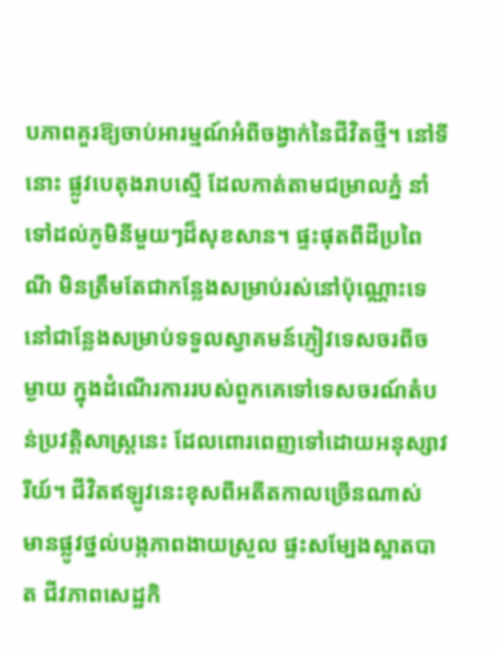បភាពគួរឱ្យចាប់អារម្មណ៍អំពីចង្វាក់នៃជីវិតថ្មី។ នៅទីនោះ ផ្លូវបេតុងរាបស្មើ ដែលកាត់តាមជម្រាលភ្នំ នាំទៅដល់ភូមិនីមួយៗដ៏សុខសាន។ ផ្ទះផុតពីដីប្រពៃណី មិនត្រឹមតែជាកន្លែងសម្រាប់រស់នៅប៉ុណ្ណោះទេ នៅជាន្លែងសម្រាប់ទទួលស្វាគមន៍ភ្ញៀវទេសចរពីចម្ងាយ ក្នុងដំណើរការរបស់ពួកគេទៅទេសចរណ៍តំបន់ប្រវត្តិសាស្ត្រនេះ ដែលពោរពេញទៅដោយអនុស្សាវរីយ៍។ ជីវិតឥឡូវនេះខុសពីអតីតកាលច្រើនណាស់ មានផ្លូវថ្នល់បង្កភាពងាយស្រួល ផ្ទះសម្បែងស្អាតបាត ជីវភាពសេដ្ឋកិ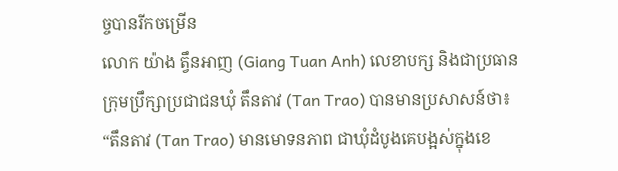ច្ចបានរីកចម្រើន
លោក យ៉ាង ត្វឹនអាញ (Giang Tuan Anh) លេខាបក្ស និងជាប្រធានក្រុមប្រឹក្សាប្រជាជនឃុំ តឹនតាវ (Tan Trao) បានមានប្រសាសន៍ថា៖ “តឹនតាវ (Tan Trao) មានមោទនភាព ជាឃុំដំបូងគេបង្អស់ក្នុងខេ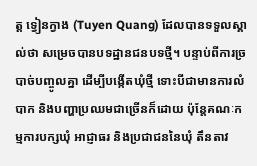ត្ត ទ្វៀនក្វាង (Tuyen Quang) ដែលបានទទួលស្គាល់ថា សម្រេចបានបទដ្ឋានជនបទថ្មី។ បន្ទាប់ពីការច្របាច់បញ្ចូលគ្នា ដើម្បីបង្កើតឃុំថ្មី ទោះបីជាមានការលំបាក និងបញ្ហាប្រឈមជាច្រើនក៏ដោយ ប៉ុន្តែគណៈកម្មការបក្សឃុំ អាជ្ញាធរ និងប្រជាជននៃឃុំ តឹនតាវ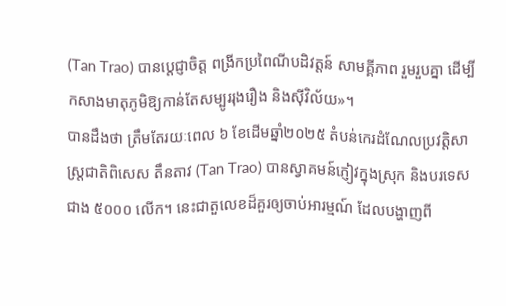(Tan Trao) បានប្តេជ្ញាចិត្ត ពង្រីកប្រពៃណីបដិវត្តន៍ សាមគ្គីភាព រួមរួបគ្នា ដើម្បីកសាងមាតុភូមិឱ្យកាន់តែសម្បូររុងរឿង និងស៊ីវិល័យ»។
បានដឹងថា ត្រឹមតែរយៈពេល ៦ ខែដើមឆ្នាំ២០២៥ តំបន់កេរដំណែលប្រវត្តិសាស្ត្រជាតិពិសេស តឹនតាវ (Tan Trao) បានស្វាគមន៍ភ្ញៀវក្នុងស្រុក និងបរទេសជាង ៥០០០ លើក។ នេះជាតួលេខដ៏គួរឲ្យចាប់អារម្មណ៍ ដែលបង្ហាញពី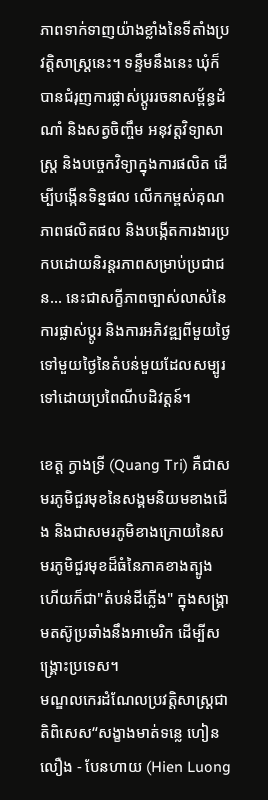ភាពទាក់ទាញយ៉ាងខ្លាំងនៃទីតាំងប្រវត្តិសាស្ត្រនេះ។ ទន្ទឹមនឹងនេះ ឃុំក៏បានជំរុញការផ្លាស់ប្តូររចនាសម្ព័ន្ធដំណាំ និងសត្វចិញ្ចឹម អនុវត្តវិទ្យាសាស្ត្រ និងបច្ចេកវិទ្យាក្នុងការផលិត ដើម្បីបង្កើនទិន្នផល លើកកម្ពស់គុណភាពផលិតផល និងបង្កើតការងារប្រកបដោយនិរន្តរភាពសម្រាប់ប្រជាជន... នេះជាសក្ខីភាពច្បាស់លាស់នៃការផ្លាស់ប្តូរ និងការអភិវឌ្ឍពីមួយថ្ងៃទៅមួយថ្ងៃនៃតំបន់មួយដែលសម្បូរទៅដោយប្រពៃណីបដិវត្តន៍។

ខេត្ត ក្វាងទ្រី (Quang Tri) គឺជាសមរភូមិជួរមុខនៃសង្គមនិយមខាងជើង និងជាសមរភូមិខាងក្រោយនៃសមរភូមិជួរមុខដ៏ធំនៃភាគខាងត្បូង ហើយក៏ជា"តំបន់ដីភ្លើង" ក្នុងសង្រ្គាមតស៊ូប្រឆាំងនឹងអាមេរិក ដើម្បីសង្គ្រោះប្រទេស។
មណ្ឌលកេរដំណែលប្រវត្តិសាស្ត្រជាតិពិសេស“សង្ខាងមាត់ទន្លេ ហៀនលឿង - បែនហាយ (Hien Luong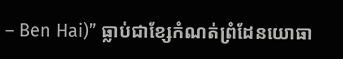– Ben Hai)” ធ្លាប់ជាខ្សែកំណត់ព្រំដែនយោធា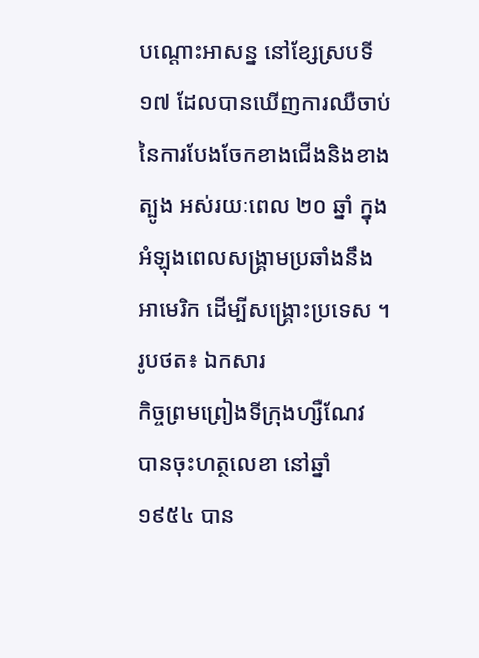បណ្តោះអាសន្ន នៅខ្សែស្របទី ១៧ ដែលបានឃើញការឈឺចាប់នៃការបែងចែកខាងជើងនិងខាងត្បូង អស់រយៈពេល ២០ ឆ្នាំ ក្នុងអំឡុងពេលសង្គ្រាមប្រឆាំងនឹងអាមេរិក ដើម្បីសង្គ្រោះប្រទេស ។ រូបថត៖ ឯកសារ
កិច្ចព្រមព្រៀងទីក្រុងហ្សឺណែវ បានចុះហត្ថលេខា នៅឆ្នាំ ១៩៥៤ បាន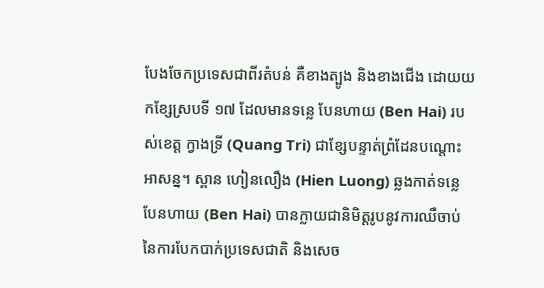បែងចែកប្រទេសជាពីរតំបន់ គឺខាងត្បូង និងខាងជើង ដោយយកខ្សែស្របទី ១៧ ដែលមានទន្លេ បែនហាយ (Ben Hai) របស់ខេត្ត ក្វាងទ្រី (Quang Tri) ជាខ្សែបន្ទាត់ព្រំដែនបណ្តោះអាសន្ន។ ស្ពាន ហៀនលឿង (Hien Luong) ឆ្លងកាត់ទន្លេ បែនហាយ (Ben Hai) បានក្លាយជានិមិត្តរូបនូវការឈឺចាប់នៃការបែកបាក់ប្រទេសជាតិ និងសេច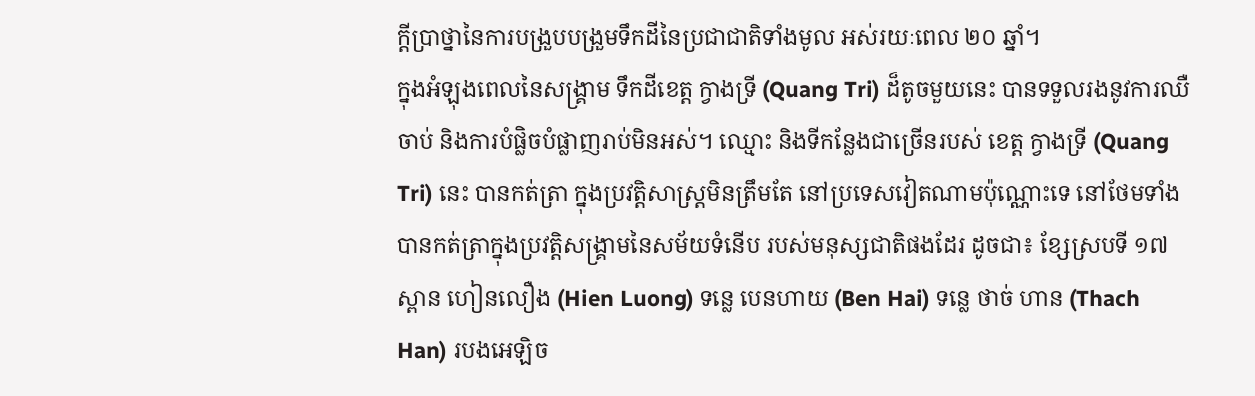ក្តីប្រាថ្នានៃការបង្រួបបង្រួមទឹកដីនៃប្រជាជាតិទាំងមូល អស់រយៈពេល ២០ ឆ្នាំ។
ក្នុងអំឡុងពេលនៃសង្រ្គាម ទឹកដីខេត្ត ក្វាងទ្រី (Quang Tri) ដ៏តូចមួយនេះ បានទទួលរងនូវការឈឺចាប់ និងការបំផ្លិចបំផ្លាញរាប់មិនអស់។ ឈ្មោះ និងទីកន្លែងជាច្រើនរបស់ ខេត្ត ក្វាងទ្រី (Quang Tri) នេះ បានកត់ត្រា ក្នុងប្រវត្តិសាស្ត្រមិនត្រឹមតែ នៅប្រទេសវៀតណាមប៉ុណ្ណោះទេ នៅថែមទាំងបានកត់ត្រាក្នុងប្រវត្តិសង្គ្រាមនៃសម័យទំនើប របស់មនុស្សជាតិផងដែរ ដូចជា៖ ខ្សែស្របទី ១៧ ស្ពាន ហៀនលឿង (Hien Luong) ទន្លេ បេនហាយ (Ben Hai) ទន្លេ ថាច់ ហាន (Thach Han) របងអេឡិច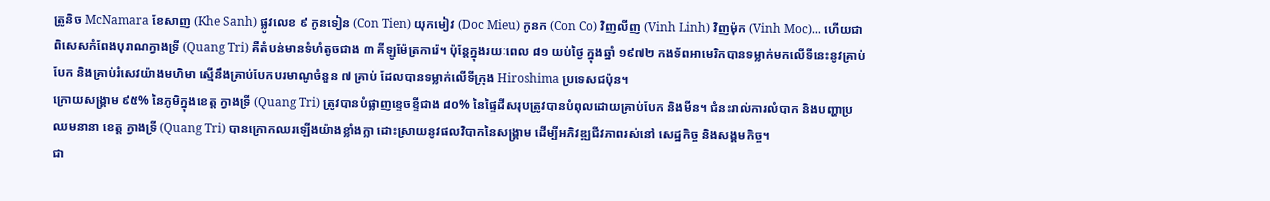ត្រូនិច McNamara ខែសាញ (Khe Sanh) ផ្លូវលេខ ៩ កូនទៀន (Con Tien) យុកមៀវ (Doc Mieu) កូនក (Con Co) វិញលីញ (Vinh Linh) វិញម៉ុក (Vinh Moc)... ហើយជាពិសេសកំពែងបុរាណក្វាងទ្រី (Quang Tri) គឺតំបន់មានទំហំតូចជាង ៣ គីឡូម៉ែត្រការ៉េ។ ប៉ុន្តែក្នុងរយៈពេល ៨១ យប់ថ្ងៃ ក្នុងឆ្នាំ ១៩៧២ កងទ័ពអាមេរិកបានទម្លាក់មកលើទីនេះនូវគ្រាប់បែក និងគ្រាប់រំសេវយ៉ាងមហិមា ស្មើនឹងគ្រាប់បែកបរមាណូចំនួន ៧ គ្រាប់ ដែលបានទម្លាក់លើទីក្រុង Hiroshima ប្រទេសជប៉ុន។
ក្រោយសង្គ្រាម ៩៥% នៃភូមិក្នុងខេត្ត ក្វាងទ្រី (Quang Tri) ត្រូវបានបំផ្លាញខ្ទេចខ្ទីជាង ៨០% នៃផ្ទៃដីសរុបត្រូវបានបំពុលដោយគ្រាប់បែក និងមីន។ ជំនះរាល់ការលំបាក និងបញ្ហាប្រឈមនានា ខេត្ត ក្វាងទ្រី (Quang Tri) បានក្រោកឈរឡើងយ៉ាងខ្លាំងក្លា ដោះស្រាយនូវផលវិបាកនៃសង្គ្រាម ដើម្បីអភិវឌ្ឍជីវភាពរស់នៅ សេដ្ឋកិច្ច និងសង្គមកិច្ច។
ជា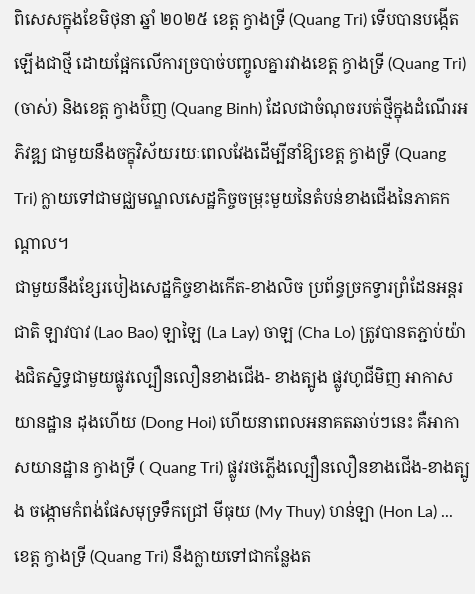ពិសេសក្នុងខែមិថុនា ឆ្នាំ ២០២៥ ខេត្ត ក្វាងទ្រី (Quang Tri) ទើបបានបង្កើតឡើងជាថ្មី ដោយផ្អែកលើការច្របាច់បញ្ចូលគ្នារវាងខេត្ត ក្វាងទ្រី (Quang Tri) (ចាស់) និងខេត្ត ក្វាងប៊ិញ (Quang Binh) ដែលជាចំណុចរបត់ថ្មីក្នុងដំណើរអភិវឌ្ឍ ជាមួយនឹងចក្ខុវិស័យរយៈពេលវែងដើម្បីនាំឱ្យខេត្ត ក្វាងទ្រី (Quang Tri) ក្លាយទៅជាមជ្ឈមណ្ឌលសេដ្ឋកិច្ចចម្រុះមួយនៃតំបន់ខាងជើងនៃភាគកណ្តាល។
ជាមួយនឹងខ្សែរបៀងសេដ្ឋកិច្ចខាងកើត-ខាងលិច ប្រព័ន្ធច្រកទ្វារព្រំដែនអន្តរជាតិ ឡាវបាវ (Lao Bao) ឡាឡៃ (La Lay) ចាឡ (Cha Lo) ត្រូវបានតភ្ជាប់យ៉ាងជិតស្និទ្ធជាមួយផ្លូវល្បឿនលឿនខាងជើង- ខាងត្បូង ផ្លូវហូជីមិញ អាកាសយានដ្ឋាន ដុងហើយ (Dong Hoi) ហើយនាពេលអនាគតឆាប់ៗនេះ គឺអាកាសយានដ្ឋាន ក្វាងទ្រី ( Quang Tri) ផ្លូវរថភ្លើងល្បឿនលឿនខាងជើង-ខាងត្បូង ចង្កោមកំពង់ផែសមុទ្រទឹកជ្រៅ មីធុយ (My Thuy) ហន់ឡា (Hon La) ... ខេត្ត ក្វាងទ្រី (Quang Tri) នឹងក្លាយទៅជាកន្លែងត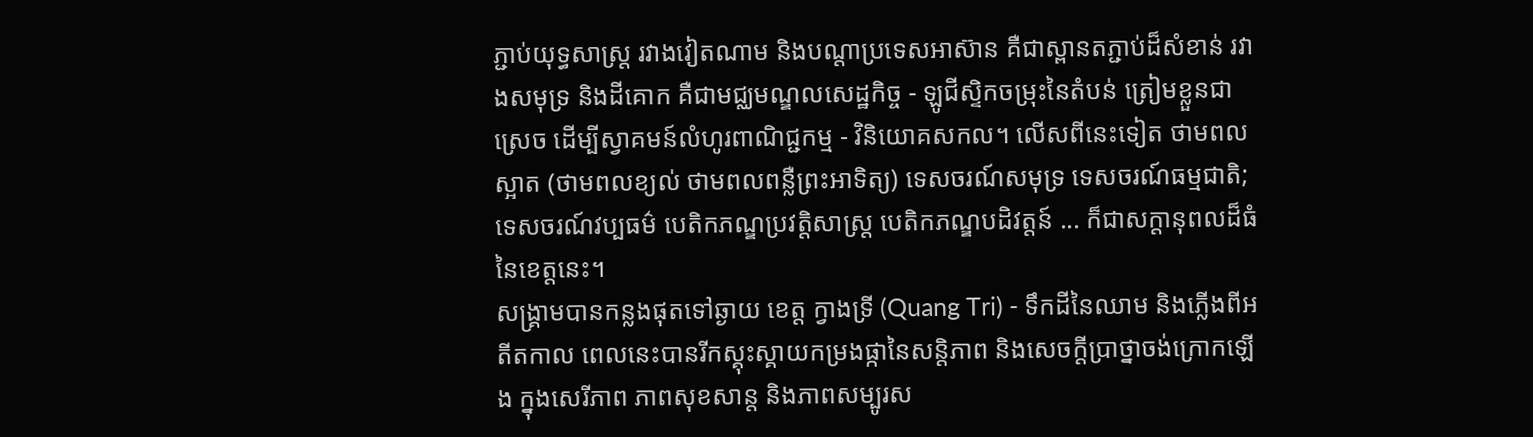ភ្ជាប់យុទ្ធសាស្ត្រ រវាងវៀតណាម និងបណ្តាប្រទេសអាស៊ាន គឺជាស្ពានតភ្ជាប់ដ៏សំខាន់ រវាងសមុទ្រ និងដីគោក គឺជាមជ្ឈមណ្ឌលសេដ្ឋកិច្ច - ឡូជីស្ទិកចម្រុះនៃតំបន់ ត្រៀមខ្លួនជាស្រេច ដើម្បីស្វាគមន៍លំហូរពាណិជ្ជកម្ម - វិនិយោគសកល។ លើសពីនេះទៀត ថាមពលស្អាត (ថាមពលខ្យល់ ថាមពលពន្លឺព្រះអាទិត្យ) ទេសចរណ៍សមុទ្រ ទេសចរណ៍ធម្មជាតិ; ទេសចរណ៍វប្បធម៌ បេតិកភណ្ឌប្រវត្តិសាស្ត្រ បេតិកភណ្ឌបដិវត្តន៍ ... ក៏ជាសក្តានុពលដ៏ធំនៃខេត្តនេះ។
សង្រ្គាមបានកន្លងផុតទៅឆ្ងាយ ខេត្ត ក្វាងទ្រី (Quang Tri) - ទឹកដីនៃឈាម និងភ្លើងពីអតីតកាល ពេលនេះបានរីកស្គុះស្គាយកម្រងផ្កានៃសន្តិភាព និងសេចក្តីប្រាថ្នាចង់ក្រោកឡើង ក្នុងសេរីភាព ភាពសុខសាន្ត និងភាពសម្បូរស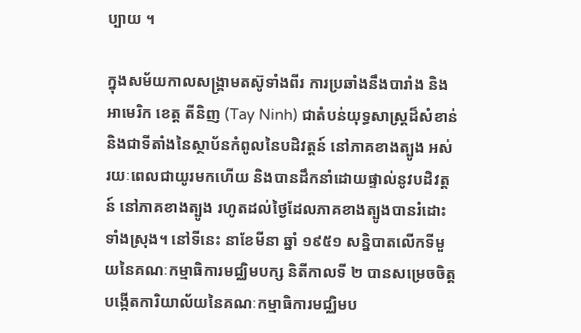ប្បាយ ។

ក្នុងសម័យកាលសង្រ្គាមតស៊ូទាំងពីរ ការប្រឆាំងនឹងបារាំង និងអាមេរិក ខេត្ត តីនិញ (Tay Ninh) ជាតំបន់យុទ្ធសាស្ត្រដ៏សំខាន់ និងជាទីតាំងនៃស្ថាប័នកំពូលនៃបដិវត្តន៍ នៅភាគខាងត្បូង អស់រយៈពេលជាយូរមកហើយ និងបានដឹកនាំដោយផ្ទាល់នូវបដិវត្តន៍ នៅភាគខាងត្បូង រហូតដល់ថ្ងៃដែលភាគខាងត្បូងបានរំដោះទាំងស្រុង។ នៅទីនេះ នាខែមីនា ឆ្នាំ ១៩៥១ សន្និបាតលើកទីមួយនៃគណៈកម្មាធិការមជ្ឈិមបក្ស និតីកាលទី ២ បានសម្រេចចិត្តបង្កើតការិយាល័យនៃគណៈកម្មាធិការមជ្ឈិមប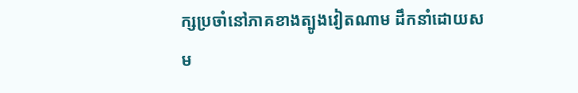ក្សប្រចាំនៅភាគខាងត្បូងវៀតណាម ដឹកនាំដោយសម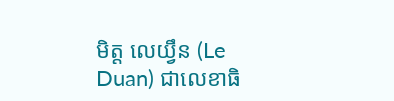មិត្ត លេយ្វឹន (Le Duan) ជាលេខាធិ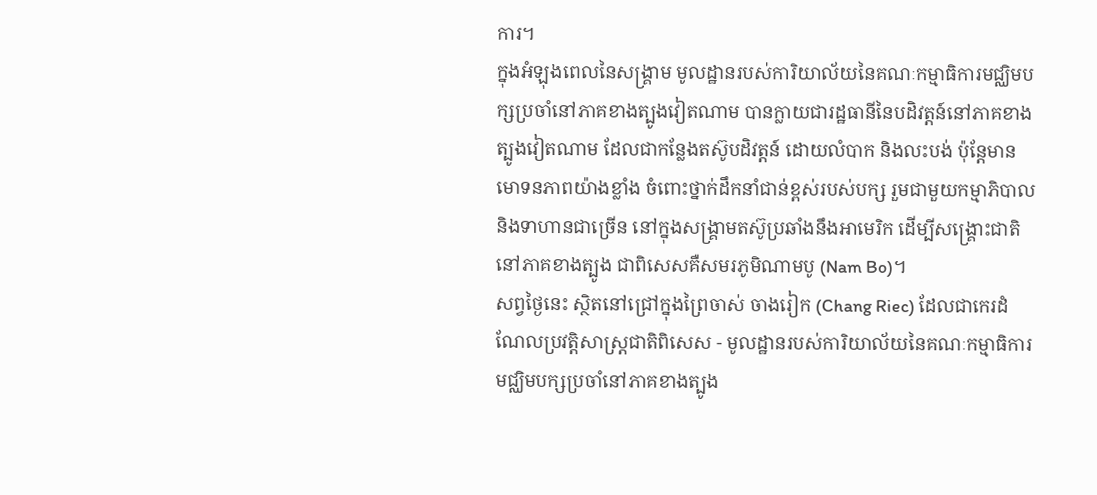ការ។
ក្នុងអំឡុងពេលនៃសង្គ្រាម មូលដ្ឋានរបស់ការិយាល័យនៃគណៈកម្មាធិការមជ្ឈិមបក្សប្រចាំនៅភាគខាងត្បូងវៀតណាម បានក្លាយជារដ្ឋធានីនៃបដិវត្តន៍នៅភាគខាងត្បូងវៀតណាម ដែលជាកន្លែងតស៊ូបដិវត្តន៍ ដោយលំបាក និងលះបង់ ប៉ុន្តែមានមោទនភាពយ៉ាងខ្លាំង ចំពោះថ្នាក់ដឹកនាំជាន់ខ្ពស់របស់បក្ស រួមជាមួយកម្មាភិបាល និងទាហានជាច្រើន នៅក្នុងសង្រ្គាមតស៊ូប្រឆាំងនឹងអាមេរិក ដើម្បីសង្គ្រោះជាតិ នៅភាគខាងត្បូង ជាពិសេសគឺសមរភូមិណាមបូ (Nam Bo)។
សព្វថ្ងៃនេះ ស្ថិតនៅជ្រៅក្នុងព្រៃចាស់ ចាងរៀក (Chang Riec) ដែលជាកេរដំណែលប្រវត្តិសាស្ត្រជាតិពិសេស - មូលដ្ឋានរបស់ការិយាល័យនៃគណៈកម្មាធិការមជ្ឈិមបក្សប្រចាំនៅភាគខាងត្បូង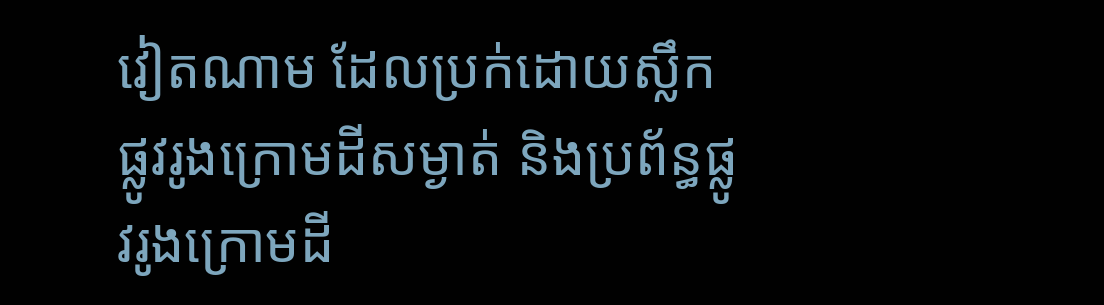វៀតណាម ដែលប្រក់ដោយស្លឹក ផ្លូវរូងក្រោមដីសម្ងាត់ និងប្រព័ន្ធផ្លូវរូងក្រោមដី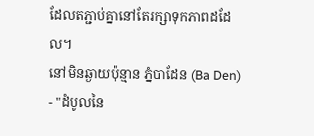ដែលតភ្ជាប់គ្នានៅតែរក្សាទុកភាពដដែល។
នៅមិនឆ្ងាយប៉ុន្មាន ភ្នំបាដែន (Ba Den) - "ដំបូលនៃ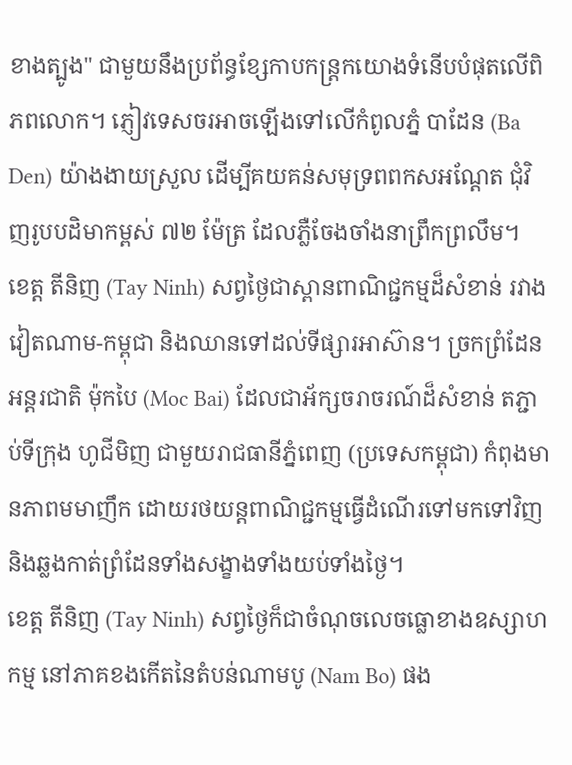ខាងត្បូង" ជាមួយនឹងប្រព័ន្ធខ្សែកាបកន្ត្រកយោងទំនើបបំផុតលើពិភពលោក។ ភ្ញៀវទេសចរអាចឡើងទៅលើកំពូលភ្នំ បាដែន (Ba Den) យ៉ាងងាយស្រួល ដើម្បីគយគន់សមុទ្រពពកសអណ្តែត ជុំវិញរូបបដិមាកម្ពស់ ៧២ ម៉ែត្រ ដែលភ្លឺចែងចាំងនាព្រឹកព្រលឹម។
ខេត្ត តីនិញ (Tay Ninh) សព្វថ្ងៃជាស្ពានពាណិជ្ជកម្មដ៏សំខាន់ រវាងវៀតណាម-កម្ពុជា និងឈានទៅដល់ទីផ្សារអាស៊ាន។ ច្រកព្រំដែនអន្តរជាតិ ម៉ុកបៃ (Moc Bai) ដែលជាអ័ក្សចរាចរណ៍ដ៏សំខាន់ តភ្ជាប់ទីក្រុង ហូជីមិញ ជាមួយរាជធានីភ្នំពេញ (ប្រទេសកម្ពុជា) កំពុងមានភាពមមាញឹក ដោយរថយន្តពាណិជ្ជកម្មធ្វើដំណើរទៅមកទៅវិញ និងឆ្លងកាត់ព្រំដែនទាំងសង្ខាងទាំងយប់ទាំងថ្ងៃ។
ខេត្ត តីនិញ (Tay Ninh) សព្វថ្ងៃក៏ជាចំណុចលេចធ្លោខាងឧស្សាហកម្ម នៅភាគខងកើតនៃតំបន់ណាមបូ (Nam Bo) ផង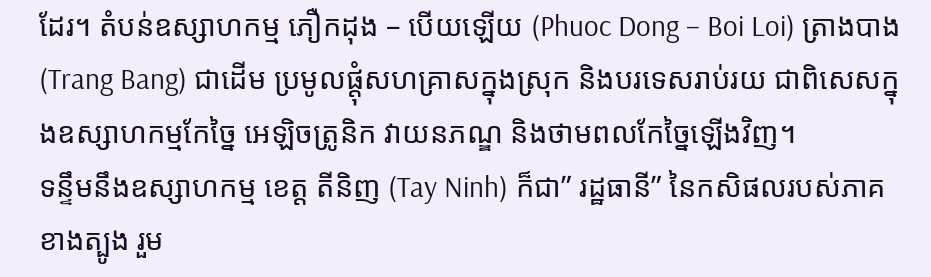ដែរ។ តំបន់ឧស្សាហកម្ម ភឿកដុង – បើយឡើយ (Phuoc Dong – Boi Loi) ត្រាងបាង (Trang Bang) ជាដើម ប្រមូលផ្តុំសហគ្រាសក្នុងស្រុក និងបរទេសរាប់រយ ជាពិសេសក្នុងឧស្សាហកម្មកែច្នៃ អេឡិចត្រូនិក វាយនភណ្ឌ និងថាមពលកែច្នៃឡើងវិញ។
ទន្ទឹមនឹងឧស្សាហកម្ម ខេត្ត តីនិញ (Tay Ninh) ក៏ជា” រដ្ឋធានី” នៃកសិផលរបស់ភាគខាងត្បូង រួម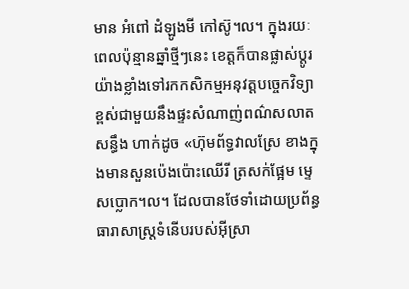មាន អំពៅ ដំឡូងមី កៅស៊ូ។ល។ ក្នុងរយៈពេលប៉ុន្មានឆ្នាំថ្មីៗនេះ ខេត្តក៏បានផ្លាស់ប្តូរយ៉ាងខ្លាំងទៅរកកសិកម្មអនុវត្តបច្ចេកវិទ្យាខ្ពស់ជាមួយនឹងផ្ទះសំណាញ់ពណ៌សលាតសន្ធឹង ហាក់ដូច «ហ៊ុមព័ទ្ធវាលស្រែ ខាងក្នុងមានសួនប៉េងប៉ោះឈើរី ត្រសក់ផ្អែម ម្ទេសប្លោក។ល។ ដែលបានថែទាំដោយប្រព័ន្ធធារាសាស្ត្រទំនើបរបស់អ៊ីស្រា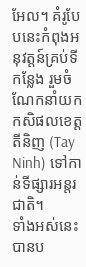អែល។ គំរូបែបនេះកំពុងអនុវត្តន៍គ្រប់ទីកន្លែង រួមចំណែកនាំយកកសិផលខេត្ត តីនិញ (Tay Ninh) ទៅកាន់ទីផ្សារអន្តរជាតិ។
ទាំងអស់នេះបានប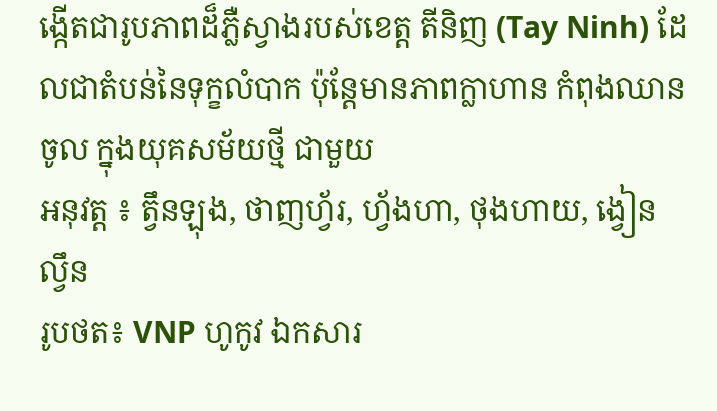ង្កើតជារូបភាពដ៏ភ្លឺស្វាងរបស់ខេត្ត តីនិញ (Tay Ninh) ដែលជាតំបន់នៃទុក្ខលំបាក ប៉ុន្តែមានភាពក្លាហាន កំពុងឈានចូល ក្នុងយុគសម័យថ្មី ជាមួយ
អនុវត្ត ៖ ត្វឹនឡុង, ថាញហ្វ័រ, ហ័្វងហា, ថុងហាយ, ង្វៀន ល្វឹន
រូបថត៖ VNP ហូកូវ ឯកសារ